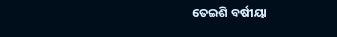ତେଇଶି ବର୍ଷୀୟା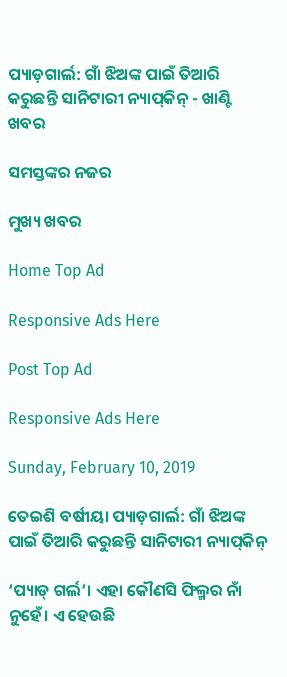ପ୍ୟାଡ଼ଗାର୍ଲ: ଗାଁ ଝିଅଙ୍କ ପାଇଁ ତିଆରି କରୁଛନ୍ତି ସାନିଟାରୀ ନ୍ୟାପ୍‌କିନ୍‌ - ଖାଣ୍ଟି ଖବର

ସମସ୍ତଙ୍କର ନଜର

ମୁଖ୍ୟ ଖବର

Home Top Ad

Responsive Ads Here

Post Top Ad

Responsive Ads Here

Sunday, February 10, 2019

ତେଇଶି ବର୍ଷୀୟା ପ୍ୟାଡ଼ଗାର୍ଲ: ଗାଁ ଝିଅଙ୍କ ପାଇଁ ତିଆରି କରୁଛନ୍ତି ସାନିଟାରୀ ନ୍ୟାପ୍‌କିନ୍‌

‘ପ୍ୟାଡ୍‌ ଗର୍ଲ’। ଏହା କୌଣସି ଫିଲ୍ମର ନାଁ ନୁହେଁ। ଏ ହେଉଛି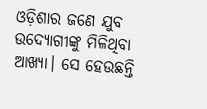ଓଡ଼ିଶାର ଜଣେ ଯୁବ ଉଦ୍ୟୋଗୀଙ୍କୁ ମିଳିଥିବା ଆଖ୍ୟା। ସେ ହେଉଛନ୍ତି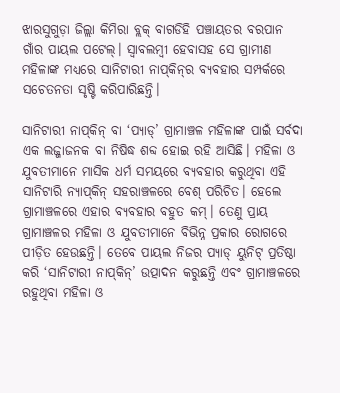ଝାରସୁଗୁଡ଼ା ଜିଲ୍ଲା କିମିରା ବ୍ଲକ୍ ବାଗଡିହି ପଞ୍ଚାୟତର ବରପାନ ଗାଁର ପାୟଲ ପଟେଲ୍‌। ସ୍ୱାବଲମ୍ବୀ ହେବାସହ ସେ ଗ୍ରାମୀଣ ମହିଳାଙ୍କ ମଧ୍ୟରେ ସାନିଟାରୀ ନାପ୍‌କିନ୍‌ର ବ୍ୟବହାର ସମ୍ପର୍କରେ ସଚେତନତା ସୃଷ୍ଟି କରିପାରିଛନ୍ତି।

ସାନିଟାରୀ ନାପ୍‌କିନ୍‌ ବା ‘ପ୍ୟାଡ୍‌’ ଗ୍ରାମାଞ୍ଚଳ ମହିଳାଙ୍କ ପାଇଁ ସର୍ବଦା ଏକ ଲଜ୍ଜାଜନକ ବା ନିଷିଦ୍ଧ ଶବ୍ଦ ହୋଇ ରହି ଆସିଛି। ମହିଳା ଓ ଯୁବତୀମାନେ ମାସିକ ଧର୍ମ ସମୟରେ ବ୍ୟବହାର କରୁଥିବା ଏହି ସାନିଟାରି ନ୍ୟାପ୍‌କିନ୍‌ ସହରାଞ୍ଚଳରେ ବେଶ୍‌ ପରିଚିତ। ହେଲେ ଗ୍ରାମାଞ୍ଚଳରେ ଏହାର ବ୍ୟବହାର ବହୁତ କମ୍‌। ତେଣୁ ପ୍ରାୟ ଗ୍ରାମାଞ୍ଚଳର ମହିଳା ଓ ଯୁବତୀମାନେ ବିଭିନ୍ନ ପ୍ରକାର ରୋଗରେ ପୀଡ଼ିତ ହେଉଛନ୍ତି। ତେବେ ପାୟଲ ନିଜର ପ୍ୟାଡ୍‌ ୟୁନିଟ୍ ପ୍ରତିଷ୍ଠା କରି ‘ସାନିଟାରୀ ନାପ୍‌କିନ୍‌’ ଉତ୍ପାଦନ କରୁଛନ୍ତି ଏବଂ ଗ୍ରାମାଞ୍ଚଳରେ ରହୁଥିବା ମହିଳା ଓ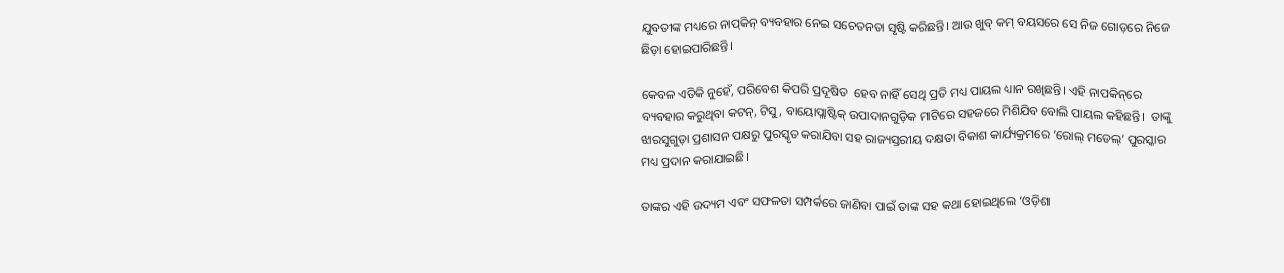ଯୁବତୀଙ୍କ ମଧ୍ୟରେ ନାପ୍‌କିନ୍‌ ବ୍ୟବହାର ନେଇ ସଚେତନତା ସୃଷ୍ଟି କରିଛନ୍ତି। ଆଉ ଖୁବ୍ କମ୍‌ ବୟସରେ ସେ ନିଜ ଗୋଡ଼ରେ ନିଜେ ଛିଡ଼ା ହୋଇପାରିଛନ୍ତି।

କେବଳ ଏତିକି ନୁହେଁ, ପରିବେଶ କିପରି ପ୍ରଦୂଷିତ  ହେବ ନାହିଁ ସେଥି ପ୍ରତି ମଧ୍ୟ ପାୟଲ ଧ୍ୟାନ ରଖିଛନ୍ତି। ଏହି ନାପକିନ୍‌ରେ ବ୍ୟବହାର କରୁଥିବା କଟନ୍‌, ଟିସୁ, ବାୟୋପ୍ଲାଷ୍ଟିକ୍‌ ଉପାଦାନଗୁଡ଼ିକ ମାଟିରେ ସହଜରେ ମିଶିଯିବ ବୋଲି ପାୟଲ କହିଛନ୍ତି।  ତାଙ୍କୁ ଝାରସୁଗୁଡ଼ା ପ୍ରଶାସନ ପକ୍ଷରୁ ପୁରସ୍କୃତ କରାଯିବା ସହ ରାଜ୍ୟସ୍ତରୀୟ ଦକ୍ଷତା ବିକାଶ କାର୍ଯ୍ୟକ୍ରମରେ ‘ରୋଲ୍‌ ମଡେଲ୍‌’ ପୁରସ୍କାର ମଧ୍ୟ ପ୍ରଦାନ କରାଯାଇଛି।

ତାଙ୍କର ଏହି ଉଦ୍ୟମ ଏବଂ ସଫଳତା ସମ୍ପର୍କରେ ଜାଣିବା ପାଇଁ ତାଙ୍କ ସହ କଥା ହୋଇଥିଲେ ‘ଓଡ଼ିଶା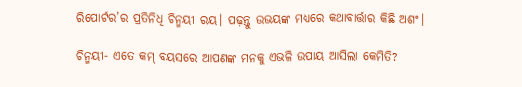ରିପୋର୍ଟର’ର ପ୍ରତିନିଧି ଚିନ୍ମୟୀ ରୟ। ପଢ଼ନ୍ତୁ ଉଭୟଙ୍କ ମଧ୍ୟରେ କଥାବାର୍ତ୍ତାର କିଛି ଅଶଂ।

ଚିନ୍ମୟୀ- ଏତେ କମ୍‌ ବୟସରେ ଆପଣଙ୍କ ମନକୁ ଏଭଳି ଉପାୟ ଆସିଲା କେମିତି?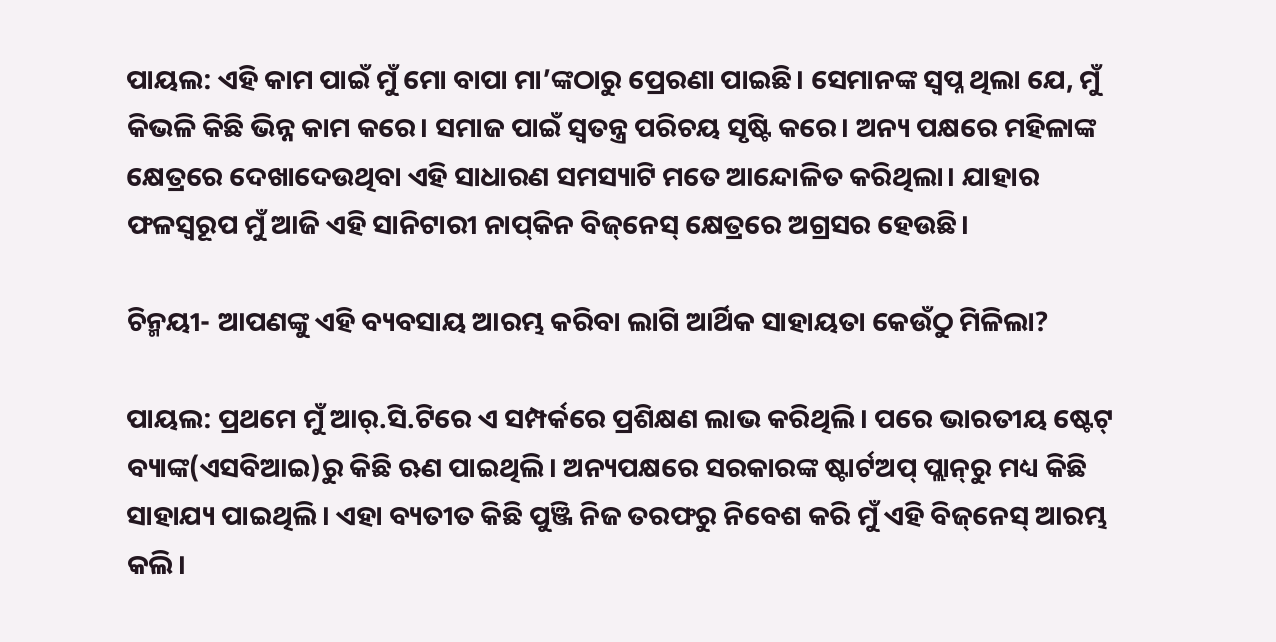ପାୟଲ: ଏହି କାମ ପାଇଁ ମୁଁ ମୋ ବାପା ମା’ଙ୍କଠାରୁ ପ୍ରେରଣା ପାଇଛି। ସେମାନଙ୍କ ସ୍ୱପ୍ନ ଥିଲା ଯେ, ମୁଁ କିଭଳି କିଛି ଭିନ୍ନ କାମ କରେ। ସମାଜ ପାଇଁ ସ୍ୱତନ୍ତ୍ର ପରିଚୟ ସୃଷ୍ଟି କରେ। ଅନ୍ୟ ପକ୍ଷରେ ମହିଳାଙ୍କ କ୍ଷେତ୍ରରେ ଦେଖାଦେଉଥିବା ଏହି ସାଧାରଣ ସମସ୍ୟାଟି ମତେ ଆନ୍ଦୋଳିତ କରିଥିଲା। ଯାହାର ଫଳସ୍ୱରୂପ ମୁଁ ଆଜି ଏହି ସାନିଟାରୀ ନାପ୍‌କିନ ବିଜ୍‌ନେସ୍ କ୍ଷେତ୍ରରେ ଅଗ୍ରସର ହେଉଛି।

ଚିନ୍ମୟୀ- ଆପଣଙ୍କୁ ଏହି ବ୍ୟବସାୟ ଆରମ୍ଭ କରିବା ଲାଗି ଆର୍ଥିକ ସାହାୟତା କେଉଁଠୁ ମିଳିଲା?

ପାୟଲ: ପ୍ରଥମେ ମୁଁ ଆର୍‌.ସି.ଟିରେ ଏ ସମ୍ପର୍କରେ ପ୍ରଶିକ୍ଷଣ ଲାଭ କରିଥିଲି। ପରେ ଭାରତୀୟ ଷ୍ଟେଟ୍ ବ୍ୟାଙ୍କ(ଏସବିଆଇ)ରୁ କିଛି ଋଣ ପାଇଥିଲି। ଅନ୍ୟପକ୍ଷରେ ସରକାରଙ୍କ ଷ୍ଟାର୍ଟଅପ୍‌ ପ୍ଲାନ୍‌ରୁ ମଧ୍ୟ କିଛି ସାହାଯ୍ୟ ପାଇଥିଲି। ଏହା ବ୍ୟତୀତ କିଛି ପୁଞ୍ଜି ନିଜ ତରଫରୁ ନିବେଶ କରି ମୁଁ ଏହି ବିଜ୍‌ନେସ୍‌ ଆରମ୍ଭ କଲି।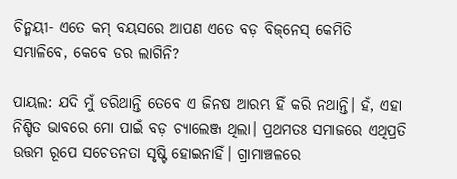ଚିନ୍ମୟୀ- ଏତେ କମ୍‌ ବୟସରେ ଆପଣ ଏତେ ବଡ଼ ବିଜ୍‌ନେସ୍‌ କେମିତି ସମ୍ଭାଳିବେ, କେବେ ଡର ଲାଗିନି?

ପାୟଲ: ଯଦି ମୁଁ ଡରିଥାନ୍ତି ତେବେ ଏ ଜିନଷ ଆରମ୍ଭ ହିଁ କରି ନଥାନ୍ତି। ହଁ, ଏହା ନିଶ୍ଚିତ ଭାବରେ ମୋ ପାଇଁ ବଡ଼ ଚ୍ୟାଲେଞ୍ଜ ଥିଲା। ପ୍ରଥମତଃ ସମାଜରେ ଏଥିପ୍ରତି ଉତ୍ତମ ରୂପେ ସଚେତନତା ସୃଷ୍ଟି ହୋଇନାହିଁ। ଗ୍ରାମାଞ୍ଚଳରେ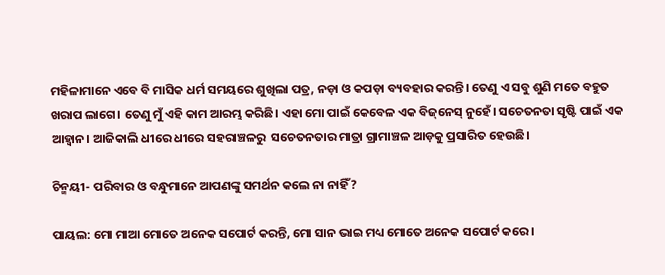ମହିଳାମାନେ ଏବେ ବି ମାସିକ ଧର୍ମ ସମୟରେ ଶୁଖିଲା ପତ୍ର, ନଡ଼ା ଓ କପଡ଼ା ବ୍ୟବହାର କରନ୍ତି। ତେଣୁ ଏ ସବୁ ଶୁଣି ମତେ ବହୁତ ଖରାପ ଲାଗେ। ତେଣୁ ମୁଁ ଏହି କାମ ଆରମ୍ଭ କରିଛି। ଏହା ମୋ ପାଇଁ କେବେଳ ଏକ ବିଜ୍‌ନେସ୍ ନୁହେଁ। ସଚେତନତା ସୃଷ୍ଟି ପାଇଁ ଏକ ଆହ୍ୱାନ। ଆଜିକାଲି ଧୀରେ ଧୀରେ ସହରାଞ୍ଚଳରୁ  ସଚେତନତାର ମାତ୍ରା ଗ୍ରାମାଞ୍ଚଳ ଆଡ଼କୁ ପ୍ରସାରିତ ହେଉଛି।

ଚିନ୍ମୟୀ- ପରିବାର ଓ ବନ୍ଧୁମାନେ ଆପଣଙ୍କୁ ସମର୍ଥନ କଲେ ନା ନାହିଁ?

ପାୟଲ: ମୋ ମାଆ ମୋତେ ଅନେକ ସପୋର୍ଟ କରନ୍ତି, ମୋ ସାନ ଭାଇ ମଧ୍ୟ ମୋତେ ଅନେକ ସପୋର୍ଟ କରେ।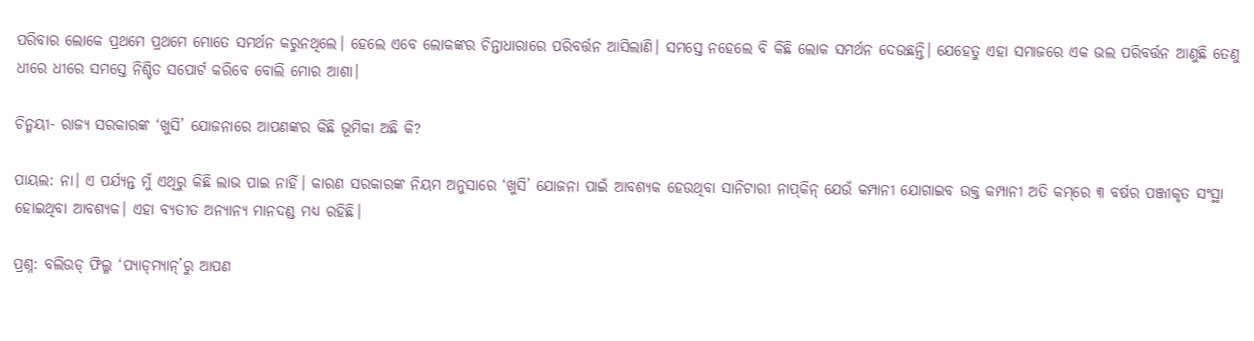ପରିବାର ଲୋକେ ପ୍ରଥମେ ପ୍ରଥମେ ମୋତେ ସମର୍ଥନ କରୁନଥିଲେ। ହେଲେ ଏବେ ଲୋକଙ୍କର ଚିନ୍ତାଧାରାରେ ପରିବର୍ତ୍ତନ ଆସିଲାଣି। ସମସ୍ତେ ନହେଲେ ବି କିଛି ଲୋକ ସମର୍ଥନ ଦେଉଛନ୍ତି। ଯେହେତୁ ଏହା ସମାଜରେ ଏକ ଭଲ ପରିବର୍ତ୍ତନ ଆଣୁଛି ତେଣୁ ଧୀରେ ଧୀରେ ସମସ୍ତେ ନିଶ୍ଚିତ ସପୋର୍ଟ କରିବେ ବୋଲି ମୋର ଆଶା।

ଚିନ୍ମୟୀ- ରାଜ୍ୟ ସରକାରଙ୍କ ‘ଖୁସି’ ଯୋଜନାରେ ଆପଣଙ୍କର କିଛି ଭୂମିକା ଅଛି କି?

ପାୟଲ: ନା। ଏ ପର୍ଯ୍ୟନ୍ତ ମୁଁ ଏଥିରୁ କିଛି ଲାଭ ପାଇ ନାହିଁ। କାରଣ ସରକାରଙ୍କ ନିୟମ ଅନୁସାରେ ‘ଖୁସି’ ଯୋଜନା ପାଇଁ ଆବଶ୍ୟକ ହେଉଥିବା ସାନିଟାରୀ ନାପ୍‌କିନ୍ ଯେଉଁ କମ୍ପାନୀ ଯୋଗାଇବ ଉକ୍ତ କମ୍ପାନୀ ଅତି କମ୍‌ରେ ୩ ବର୍ଷର ପଞ୍ଜୀକୃତ ସଂସ୍ଥା ହୋଇଥିବା ଆବଶ୍ୟକ। ଏହା ବ୍ୟତୀତ ଅନ୍ୟାନ୍ୟ ମାନଦଣ୍ଡ ମଧ୍ୟ ରହିଛି।

ପ୍ରଶ୍ନ: ବଲିଉଡ୍‌ ଫିଲ୍ମ ‘ପ୍ୟାଡ୍‌ମ୍ୟାନ୍‌’ରୁ ଆପଣ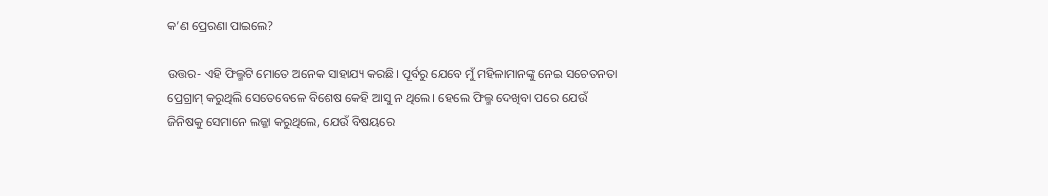କ’ଣ ପ୍ରେରଣା ପାଇଲେ?

ଉତ୍ତର- ଏହି ଫିଲ୍ମଟି ମୋତେ ଅନେକ ସାହାଯ୍ୟ କରଛି। ପୂର୍ବରୁ ଯେବେ ମୁଁ ମହିଳାମାନଙ୍କୁ ନେଇ ସଚେତନତା ପ୍ରେଗ୍ରାମ୍‌ କରୁଥିଲି ସେତେବେଳେ ବିଶେଷ କେହି ଆସୁ ନ ଥିଲେ। ହେଲେ ଫିଲ୍ମ ଦେଖିବା ପରେ ଯେଉଁ ଜିନିଷକୁ ସେମାନେ ଲଜ୍ଜା କରୁଥିଲେ, ଯେଉଁ ବିଷୟରେ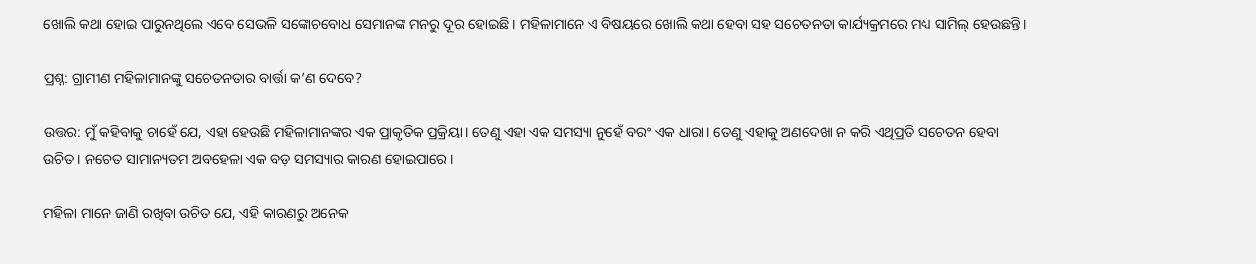ଖୋଲି କଥା ହୋଇ ପାରୁନଥିଲେ ଏବେ ସେଭଳି ସଙ୍କୋଚବୋଧ ସେମାନଙ୍କ ମନରୁ ଦୂର ହୋଇଛି। ମହିଳାମାନେ ଏ ବିଷୟରେ ଖୋଲି କଥା ହେବା ସହ ସଚେତନତା କାର୍ଯ୍ୟକ୍ରମରେ ମଧ୍ୟ ସାମିଲ୍‌ ହେଉଛନ୍ତି।

ପ୍ରଶ୍ନ: ଗ୍ରାମୀଣ ମହିଳାମାନଙ୍କୁ ସଚେତନତାର ବାର୍ତ୍ତା କ’ଣ ଦେବେ?

ଉତ୍ତର: ମୁଁ କହିବାକୁ ଚାହେଁ ଯେ, ଏହା ହେଉଛି ମହିଳାମାନଙ୍କର ଏକ ପ୍ରାକୃତିକ ପ୍ରକ୍ରିୟା। ତେଣୁ ଏହା ଏକ ସମସ୍ୟା ନୁହେଁ ବରଂ ଏକ ଧାରା। ତେଣୁ ଏହାକୁ ଅଣଦେଖା ନ କରି ଏଥିପ୍ରତି ସଚେତନ ହେବା ଉଚିତ। ନଚେତ ସାମାନ୍ୟତମ ଅବହେଳା ଏକ ବଡ଼ ସମସ୍ୟାର କାରଣ ହୋଇପାରେ।

ମହିଳା ମାନେ ଜାଣି ରଖିବା ଉଚିତ ଯେ, ଏହି କାରଣରୁ ଅନେକ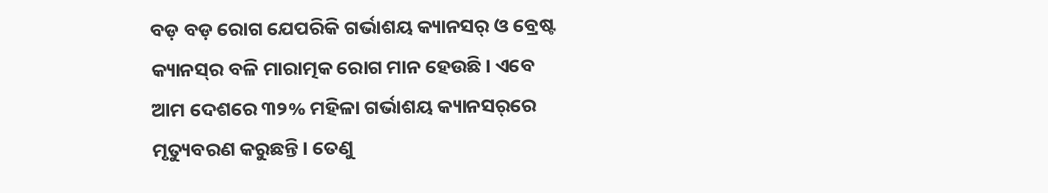ବଡ଼ ବଡ଼ ରୋଗ ଯେପରିକି ଗର୍ଭାଶୟ କ୍ୟାନସର୍ ଓ ବ୍ରେଷ୍ଟ କ୍ୟାନସ୍‌ର ବଳି ମାରାତ୍ମକ ରୋଗ ମାନ ହେଉଛି। ଏବେ ଆମ ଦେଶରେ ୩୨% ମହିଳା ଗର୍ଭାଶୟ କ୍ୟାନସର୍‌ରେ ମୃତ୍ୟୁବରଣ କରୁଛନ୍ତି। ତେଣୁ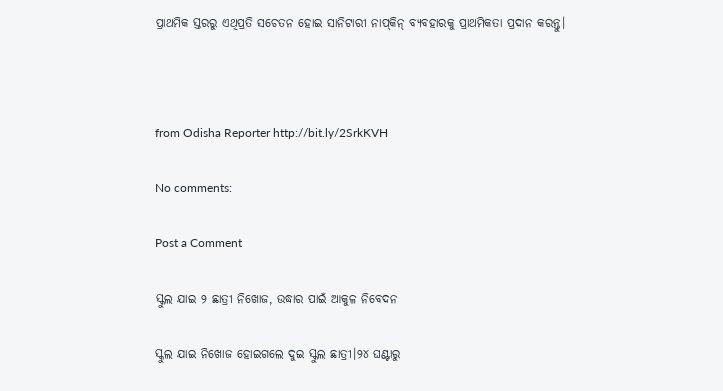ପ୍ରାଥମିକ ସ୍ତରରୁ ଏଥିପ୍ରତି ସଚେତନ ହୋଇ ସାନିଟାରୀ ନାପ୍‌କିନ୍‌ ବ୍ୟବହାରକୁ ପ୍ରାଥମିକତା ପ୍ରଦାନ କରନ୍ତୁ।



from Odisha Reporter http://bit.ly/2SrkKVH

No comments:

Post a Comment

ସ୍କୁଲ ଯାଇ ୨ ଛାତ୍ରୀ ନିଖୋଜ, ଉଦ୍ଧାର ପାଇଁ ଆକୁଳ ନିବେଦନ

ସ୍କୁଲ ଯାଇ ନିଖୋଜ ହୋଇଗଲେ ଦୁଇ ସ୍କୁଲ ଛାତ୍ରୀ।୨୪ ଘଣ୍ଟାରୁ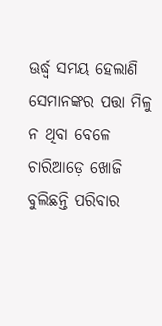ଊର୍ଦ୍ଧ୍ୱ ସମୟ ହେଲାଣି ସେମାନଙ୍କର ପତ୍ତା ମିଳୁ ନ ଥିବା ବେଳେ ଚାରିଆଡ଼େ ଖୋଜି ବୁଲିଛନ୍ତି ପରିବାର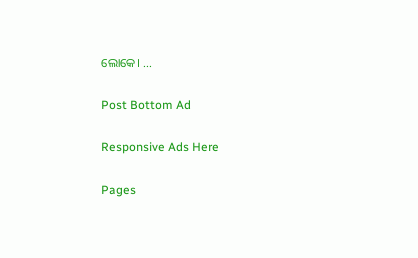ଲୋକେ। ...

Post Bottom Ad

Responsive Ads Here

Pages